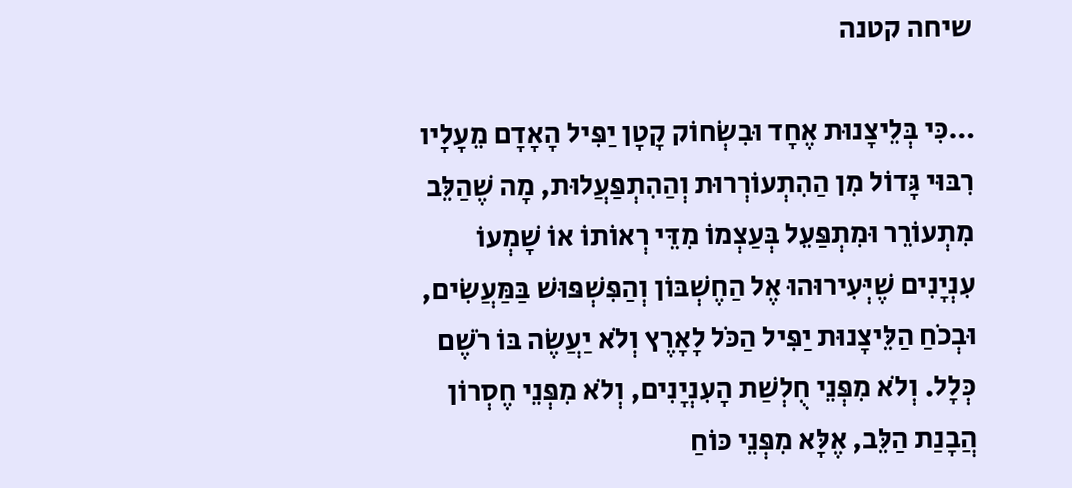שיחה קטנה

…כִּי בְּלֵיצָנוּת אֶחָד וּבִשְׂחוֹק קָטָן יַפִּיל הָאָדָם מֵעָלָיו רִבּוּי גָּדוֹל מִן הַהִתְעוֹרְרוּת וְהַהִתְפַּעֲלוּת, מָה שֶׁהַלֵּב מִתְעוֹרֵר וּמִתְפַּעֵל בְּעַצְמוֹ מִדֵּי רְאוֹתוֹ אוֹ שָׁמְעוֹ עִנְיָנִים שֶׁיְּעִירוּהוּ אֶל הַחֶשְׁבּוֹן וְהַפִּשְׁפּוּשׁ בַּמַּעֲשִׂים, וּבְכֹחַ הַלֵּיצָנוּת יַפִּיל הַכֹּל לָאָרֶץ וְלֹא יַעֲשֶׂה בּוֹ רֹשֶׁם כְּלָל. וְלֹא מִפְּנֵי חֻלְשַׁת הָעִנְיָנִים, וְלֹא מִפְּנֵי חֶסְרוֹן הֲבָנַת הַלֵּב, אֶלָּא מִפְּנֵי כּוֹחַ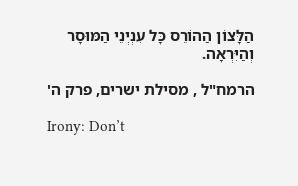הַלָּצוֹן הַהוֹרֵס כָּל עִנְיְנֵי הַמּוּסָר וְהַיִּרְאָה.

הרמח"ל , מסילת ישרים, פרק ה'

Irony: Don’t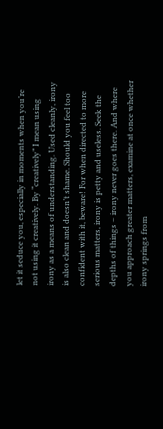let it seduce you, especially in moments when you’re not using it creatively. By “creatively” I mean using irony as a means of understanding. Used cleanly, irony is also clean and doesn’t shame. Should you feel too confident with it, beware! For when directed to more serious matters, irony is petty and useless. Seek the depths of things – irony never goes there. And where you approach greater matters, examine at once whether irony springs from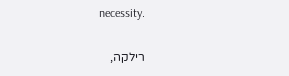necessity.

רילקה,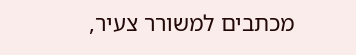מכתבים למשורר צעיר,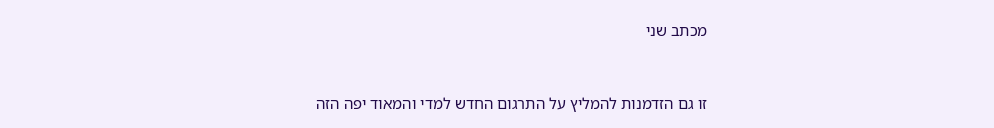מכתב שני


זו גם הזדמנות להמליץ על התרגום החדש למדי והמאוד יפה הזה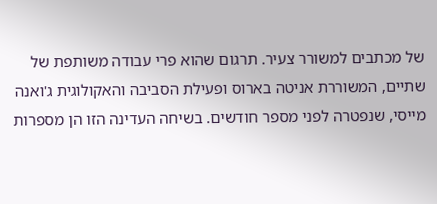של מכתבים למשורר צעיר. תרגום שהוא פרי עבודה משותפת של שתיים, המשוררת אניטה בארוס ופעילת הסביבה והאקולוגית ג'ואנה מייסי, שנפטרה לפני מספר חודשים. בשיחה העדינה הזו הן מספרות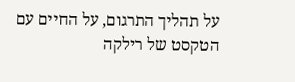על תהליך התרגום, על החיים עם הטקסט של רילקה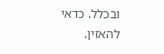ובכלל. כדאי להאזין.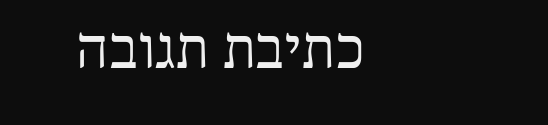כתיבת תגובה